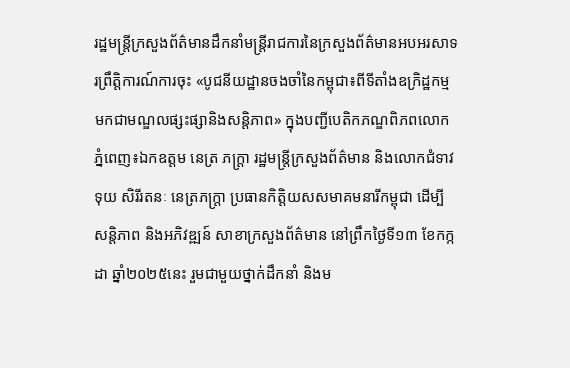រដ្ឋមន្ត្រីក្រសួងព័ត៌មានដឹកនាំមន្ត្រីរាជការនៃក្រសួងព័ត៌មានអបអរសាទរព្រឹត្តិការណ៍ការចុះ «បូជនីយដ្ឋានចងចាំនៃកម្ពុជា៖ពីទីតាំងឧក្រិដ្ឋកម្មមកជាមណ្ឌលផ្សះផ្សានិងសន្តិភាព» ក្នុងបញ្ជីបេតិកភណ្ឌពិភពលោក
ភ្នំពេញ៖ឯកឧត្ដម នេត្រ ភក្ត្រា រដ្ឋមន្ត្រីក្រសួងព័ត៌មាន និងលោកជំទាវ ទុយ សិរីរតនៈ នេត្រភក្ត្រា ប្រធានកិត្តិយសសមាគមនារីកម្ពុជា ដើម្បីសន្តិភាព និងអភិវឌ្ឍន៍ សាខាក្រសួងព័ត៌មាន នៅព្រឹកថ្ងៃទី១៣ ខែកក្កដា ឆ្នាំ២០២៥នេះ រួមជាមួយថ្នាក់ដឹកនាំ និងម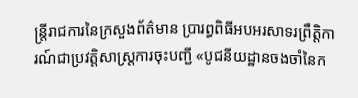ន្ត្រីរាជការនៃក្រសួងព័ត៌មាន ប្រារព្ធពិធីអបអរសាទរព្រឹត្តិការណ៍ជាប្រវត្តិសាស្ត្រការចុះបញ្ជី «បូជនីយដ្ឋានចងចាំនៃក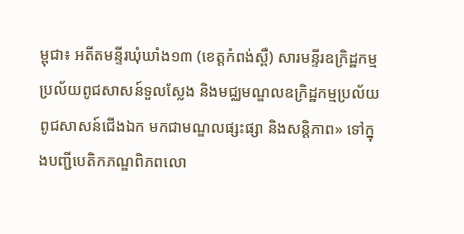ម្ពុជា៖ អតីតមន្ទីរឃុំឃាំង១៣ (ខេត្តកំពង់ស្ពឺ) សារមន្ទីរឧក្រិដ្ឋកម្មប្រល័យពូជសាសន៍ទួលស្លែង និងមជ្ឈមណ្ឌលឧក្រិដ្ឋកម្មប្រល័យពូជសាសន៍ជើងឯក មកជាមណ្ឌលផ្សះផ្សា និងសន្តិភាព» ទៅក្នុងបញ្ជីបេតិកភណ្ឌពិភពលោ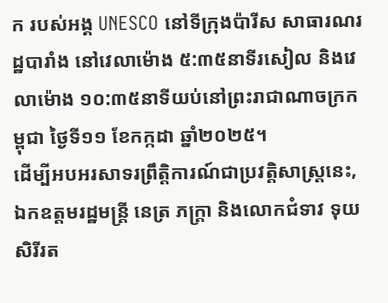ក របស់អង្គ UNESCO នៅទីក្រុងប៉ារីស សាធារណរដ្ឋបារាំង នៅវេលាម៉ោង ៥:៣៥នាទីរសៀល និងវេលាម៉ោង ១០:៣៥នាទីយប់នៅព្រះរាជាណាចក្រកម្ពុជា ថ្ងៃទី១១ ខែកក្កដា ឆ្នាំ២០២៥។
ដើម្បីអបអរសាទរព្រឹត្តិការណ៍ជាប្រវត្តិសាស្ត្រនេះ, ឯកឧត្ដមរដ្ឋមន្ត្រី នេត្រ ភក្ត្រា និងលោកជំទាវ ទុយ សិរីរត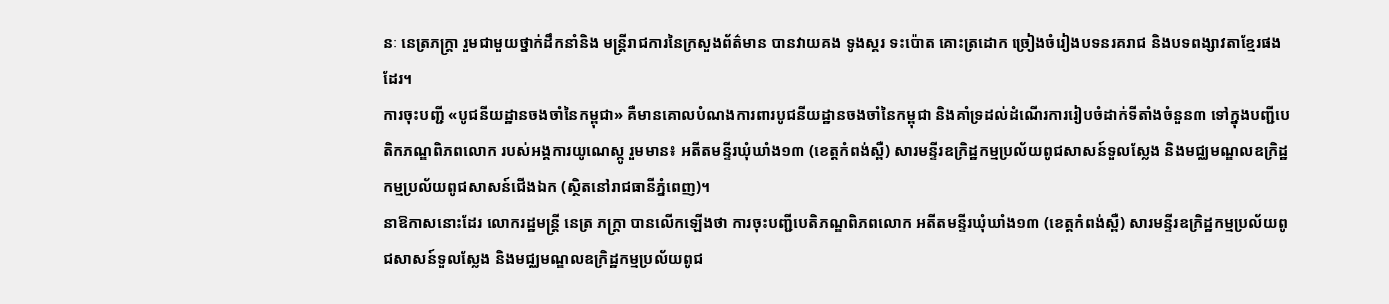នៈ នេត្រភក្ត្រា រួមជាមួយថ្នាក់ដឹកនាំនិង មន្ត្រីរាជការនៃក្រសួងព័ត៌មាន បានវាយគង ទូងស្គរ ទះប៉ោត គោះត្រដោក ច្រៀងចំរៀងបទនរគរាជ និងបទពង្សាវតាខ្មែរផងដែរ។
ការចុះបញ្ជី «បូជនីយដ្ឋានចងចាំនៃកម្ពុជា» គឺមានគោលបំណងការពារបូជនីយដ្ឋានចងចាំនៃកម្ពុជា និងគាំទ្រដល់ដំណើរការរៀបចំដាក់ទីតាំងចំនួន៣ ទៅក្នុងបញ្ជីបេតិកភណ្ឌពិភពលោក របស់អង្គការយូណេស្កូ រួមមាន៖ អតីតមន្ទីរឃុំឃាំង១៣ (ខេត្តកំពង់ស្ពឺ) សារមន្ទីរឧក្រិដ្ឋកម្មប្រល័យពូជសាសន៍ទួលស្លែង និងមជ្ឈមណ្ឌលឧក្រិដ្ឋកម្មប្រល័យពូជសាសន៍ជើងឯក (ស្ថិតនៅរាជធានីភ្នំពេញ)។
នាឱកាសនោះដែរ លោករដ្ឋមន្ត្រី នេត្រ ភក្ត្រា បានលើកឡើងថា ការចុះបញ្ជីបេតិភណ្ឌពិភពលោក អតីតមន្ទីរឃុំឃាំង១៣ (ខេត្តកំពង់ស្ពឺ) សារមន្ទីរឧក្រិដ្ឋកម្មប្រល័យពូជសាសន៍ទួលស្លែង និងមជ្ឈមណ្ឌលឧក្រិដ្ឋកម្មប្រល័យពូជ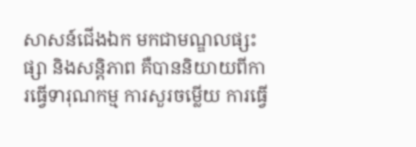សាសន៍ជើងឯក មកជាមណ្ឌលផ្សះផ្សា និងសន្តិភាព គឺបាននិយាយពីការធ្វើទារុណកម្ម ការសួរចម្លើយ ការធ្វើ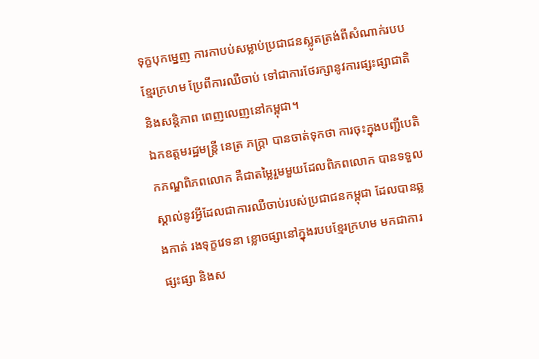ទុក្ខបុកម្នេញ ការកាបប់សម្លាប់ប្រជាជនស្លូតត្រង់ពីសំណាក់របបខ្មែរក្រហម ប្រែពីការឈឺចាប់ ទៅជាការថែរក្សានូវការផ្សះផ្សាជាតិ និងសន្តិភាព ពេញលេញនៅកម្ពុជា។
ឯកឧត្ដមរដ្ឋមន្ត្រី នេត្រ ភក្ត្រា បានចាត់ទុកថា ការចុះក្នុងបញ្ជីបេតិកភណ្ឌពិភពលោក គឺជាតម្លៃរួមមួយដែលពិភពលោក បានទទួលស្គាល់នូវអ្វីដែលជាការឈឺចាប់របស់ប្រជាជនកម្ពុជា ដែលបានឆ្លងកាត់ រងទុក្ខវេទនា ខ្លោចផ្សានៅក្នុងរបបខ្មែរក្រហម មកជាការផ្សះផ្សា និងស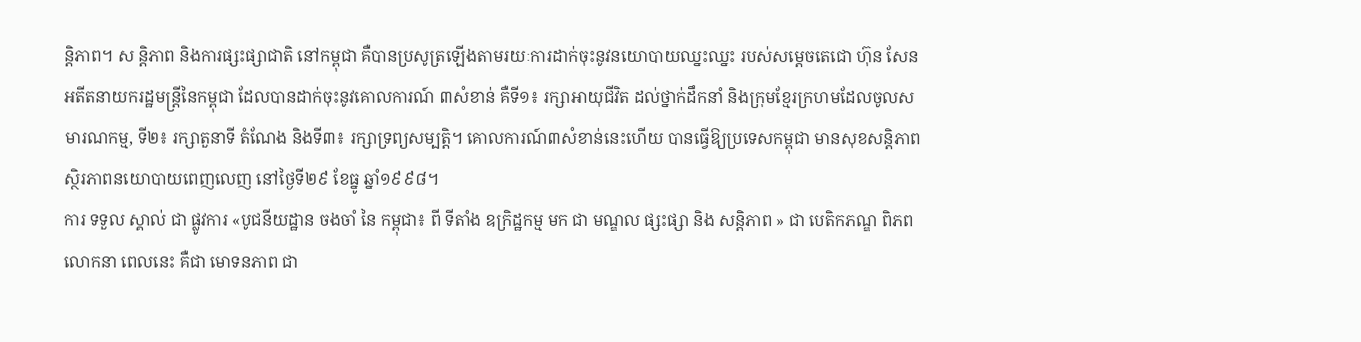ន្តិភាព។ ស ន្តិភាព និងការផ្សះផ្សាជាតិ នៅកម្ពុជា គឺបានប្រសូត្រឡើងតាមរយៈការដាក់ចុះនូវនយោបាយឈ្នះឈ្នះ របស់សម្តេចតេជោ ហ៊ុន សែន អតីតនាយករដ្ឋមន្ត្រីនៃកម្ពុជា ដែលបានដាក់ចុះនូវគោលការណ៍ ៣សំខាន់ គឺទី១៖ រក្សាអាយុជីវិត ដល់ថ្នាក់ដឹកនាំ និងក្រុមខ្មែរក្រហមដែលចូលសមារណកម្ម, ទី២៖ រក្សាតួនាទី តំណែង និងទី៣៖ រក្សាទ្រព្យសម្បត្តិ។ គោលការណ៍៣សំខាន់នេះហើយ បានធ្វើឱ្យប្រទេសកម្ពុជា មានសុខសន្តិភាព ស្ថិរភាពនយោបាយពេញលេញ នៅថ្ងៃទី២៩ ខែធ្នូ ឆ្នាំ១៩៩៨។
ការ ទទួល ស្គាល់ ជា ផ្លូវការ «បូជនីយដ្ឋាន ចងចាំ នៃ កម្ពុជា៖ ពី ទីតាំង ឧក្រិដ្ឋកម្ម មក ជា មណ្ឌល ផ្សះផ្សា និង សន្តិភាព » ជា បេតិកភណ្ឌ ពិភពលោកនា ពេលនេះ គឺជា មោទនភាព ជា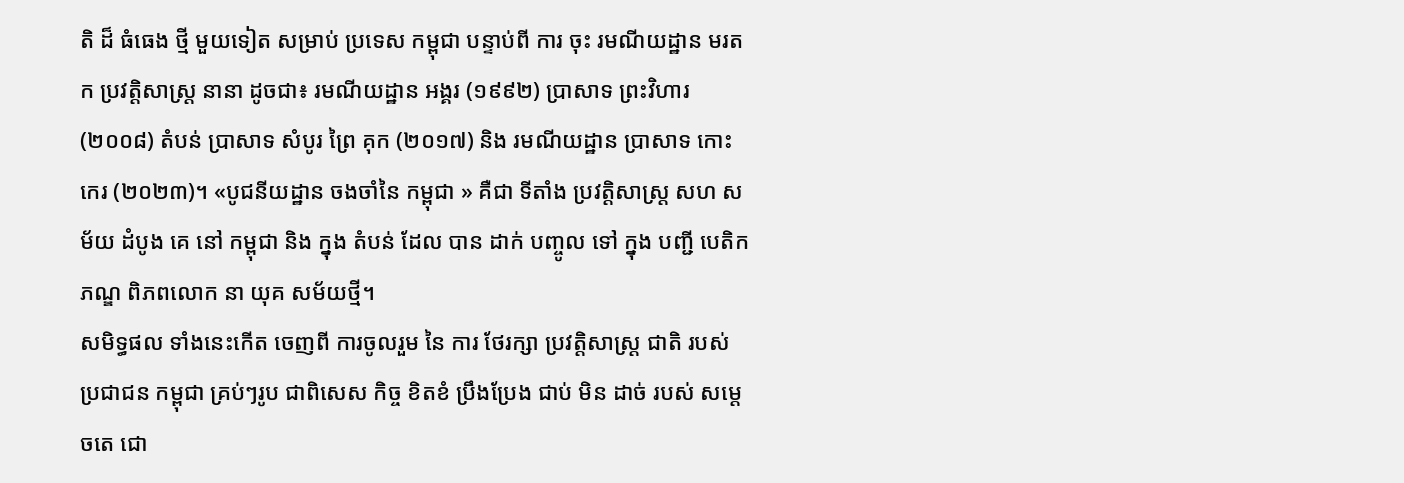តិ ដ៏ ធំធេង ថ្មី មួយទៀត សម្រាប់ ប្រទេស កម្ពុជា បន្ទាប់ពី ការ ចុះ រមណីយដ្ឋាន មរតក ប្រវត្តិសាស្ត្រ នានា ដូចជា៖ រមណីយដ្ឋាន អង្គរ (១៩៩២) ប្រាសាទ ព្រះវិហារ (២០០៨) តំបន់ ប្រាសាទ សំបូរ ព្រៃ គុក (២០១៧) និង រមណីយដ្ឋាន ប្រាសាទ កោះ កេរ (២០២៣)។ «បូជនីយដ្ឋាន ចងចាំនៃ កម្ពុជា » គឺជា ទីតាំង ប្រវត្តិសាស្ត្រ សហ សម័យ ដំបូង គេ នៅ កម្ពុជា និង ក្នុង តំបន់ ដែល បាន ដាក់ បញ្ចូល ទៅ ក្នុង បញ្ជី បេតិកភណ្ឌ ពិភពលោក នា យុគ សម័យថ្មី។
សមិទ្ធផល ទាំងនេះកើត ចេញពី ការចូលរួម នៃ ការ ថែរក្សា ប្រវត្តិសាស្ត្រ ជាតិ របស់ ប្រជាជន កម្ពុជា គ្រប់ៗរូប ជាពិសេស កិច្ច ខិតខំ ប្រឹងប្រែង ជាប់ មិន ដាច់ របស់ សម្តេចតេ ជោ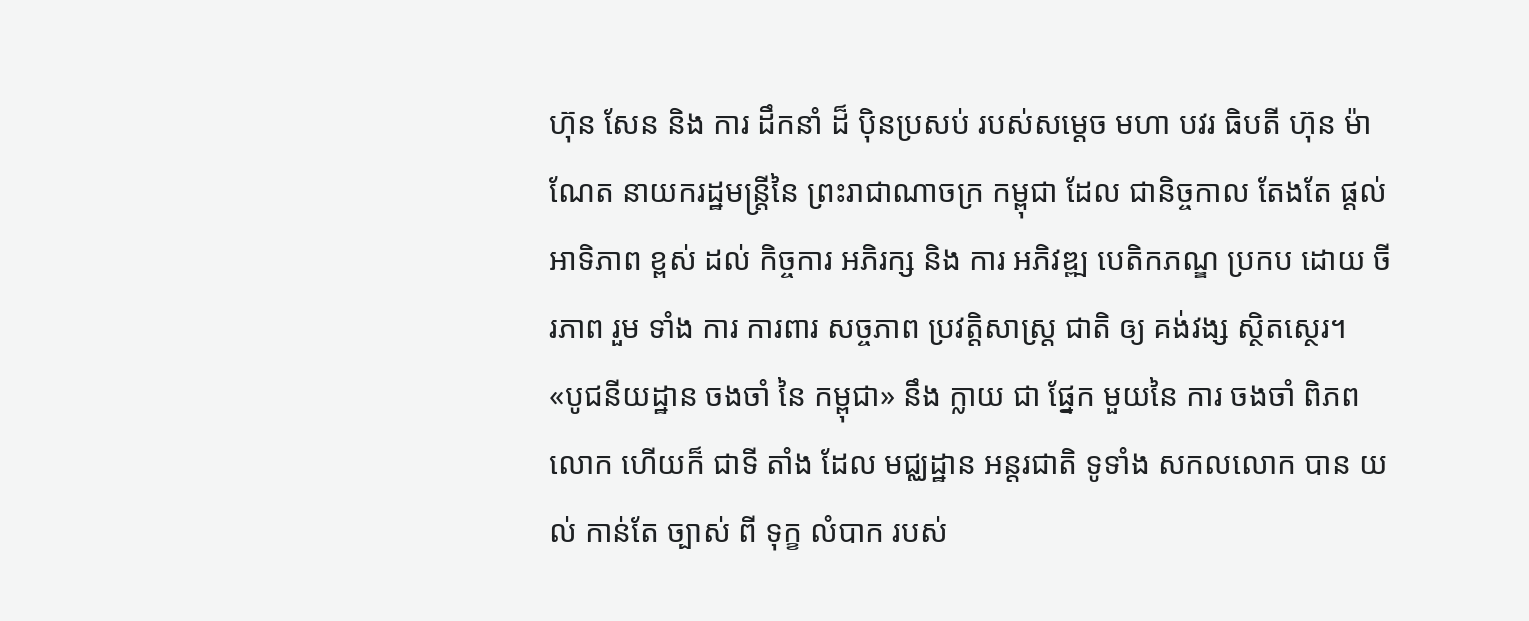ហ៊ុន សែន និង ការ ដឹកនាំ ដ៏ ប៉ិនប្រសប់ របស់សម្តេច មហា បវរ ធិបតី ហ៊ុន ម៉ាណែត នាយករដ្ឋមន្ត្រីនៃ ព្រះរាជាណាចក្រ កម្ពុជា ដែល ជានិច្ចកាល តែងតែ ផ្តល់ អាទិភាព ខ្ពស់ ដល់ កិច្ចការ អភិរក្ស និង ការ អភិវឌ្ឍ បេតិកភណ្ឌ ប្រកប ដោយ ចីរភាព រួម ទាំង ការ ការពារ សច្ចភាព ប្រវត្តិសាស្ត្រ ជាតិ ឲ្យ គង់វង្ស ស្ថិតស្ថេរ។
«បូជនីយដ្ឋាន ចងចាំ នៃ កម្ពុជា» នឹង ក្លាយ ជា ផ្នែក មួយនៃ ការ ចងចាំ ពិភពលោក ហើយក៏ ជាទី តាំង ដែល មជ្ឈដ្ឋាន អន្តរជាតិ ទូទាំង សកលលោក បាន យល់ កាន់តែ ច្បាស់ ពី ទុក្ខ លំបាក របស់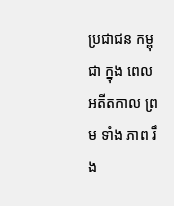ប្រជាជន កម្ពុជា ក្នុង ពេល អតីតកាល ព្រម ទាំង ភាព រឹង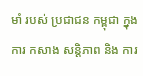មាំ របស់ ប្រជាជន កម្ពុជា ក្នុង ការ កសាង សន្តិភាព និង ការ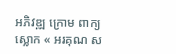អភិវឌ្ឍ ក្រោម ពាក្យស្លោក « អរគុណ ស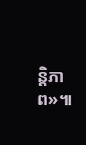ន្តិភាព»៕